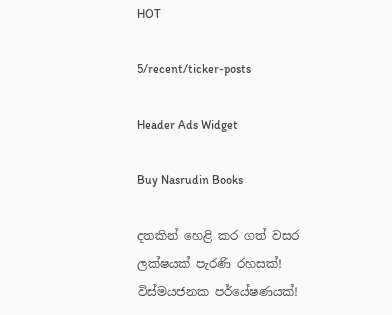HOT

5/recent/ticker-posts

Header Ads Widget

Buy Nasrudin Books

දතකින් හෙළි කර ගත් වසර ලක්ෂයක් පැරණි රහසක්! විස්මයජනක පර්යේෂණයක්!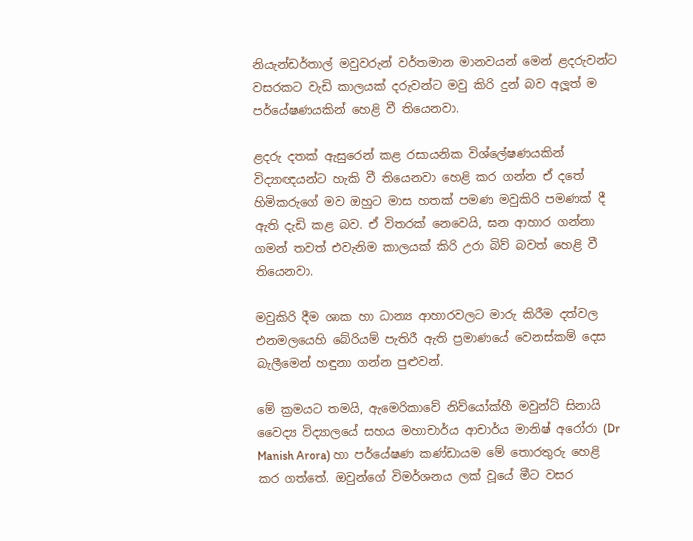නියැන්ඩර්තාල් මවුවරුන් වර්තමාන මානවයන් මෙන් ළදරුවන්ට වසරකට වැඩි කාලයක් දරුවන්ට මවු කිරි දුන් බව අලූත් ම පර්යේෂණයකින් හෙළි වී තියෙනවා.

ළදරු දතක් ඇසුරෙන් කළ රසායනික විශ්ලේෂණයකින් විද්‍යාඥයන්ට හැකි වී තියෙනවා හෙළි කර ගන්න ඒ දතේ හිමිකරුගේ මව ඔහුට මාස හතක් පමණ මවුකිරි පමණක් දී ඇති දැඩි කළ බව. ඒ විතරක් නෙවෙයි, ඝන ආහාර ගන්නා ගමන් තවත් එවැනිම කාලයක් කිරි උරා බිව් බවත් හෙළි වී තියෙනවා.

මවුකිරි දීම ශාක හා ධාන්‍ය ආහාරවලට මාරු කිරීම දත්වල එනමලයෙහි බේරියම් පැතිරී ඇති ප්‍රමාණයේ වෙනස්කම් දෙස බැලීමෙන් හඳුනා ගන්න පුළුවන්.

මේ ක්‍රමයට තමයි, ඇමෙරිකාවේ නිව්යෝක්හී මවුන්ට් සිනායි වෛද්‍ය විද්‍යාලයේ සහය මහාචාර්ය ආචාර්ය මානිෂ් අරෝරා (Dr Manish Arora) හා පර්යේෂණ කණ්ඩායම මේ තොරතුරු හෙළි කර ගත්තේ. ඔවුන්ගේ විමර්ශනය ලක් වූයේ මීට වසර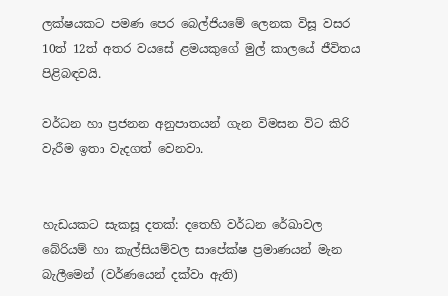ලක්ෂයකට පමණ පෙර බෙල්ජියමේ ලෙනක විසූ වසර 10ත් 12ත් අතර වයසේ ළමයකුගේ මුල් කාලයේ ජීවිතය පිළිබඳවයි.

වර්ධන හා ප්‍රජනන අනුපාතයන් ගැන විමසන විට කිරි වැරීම ඉතා වැදගත් වෙනවා.


හැඩයකට සැකසූ දතක්: දතෙහි වර්ධන රේඛාවල බේරියම් හා කැල්සියම්වල සාපේක්ෂ ප්‍රමාණයන් මැන බැලීමෙන් (වර්ණයෙන් දක්වා ඇති)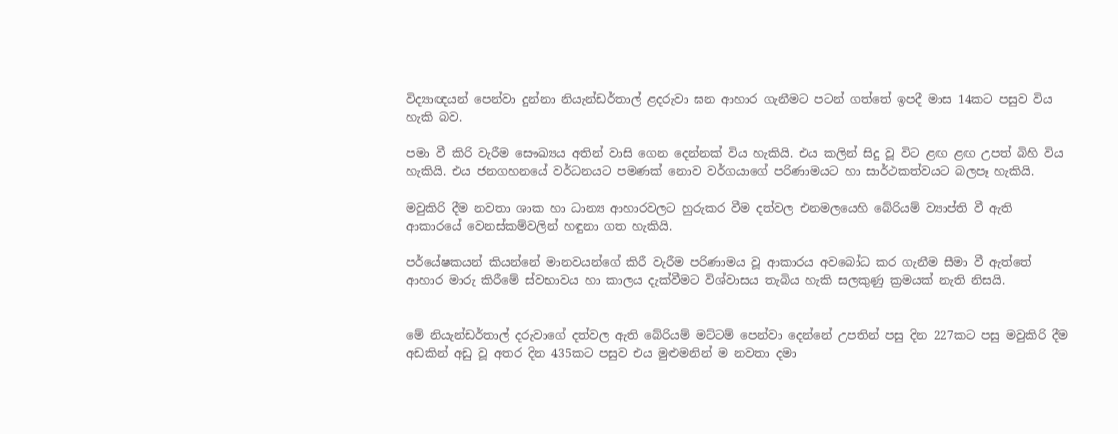විද්‍යාඥයන් පෙන්වා දුන්නා නියැන්ඩර්තාල් ළදරුවා ඝන ආහාර ගැනීමට පටන් ගත්තේ ඉපදී මාස 14කට පසුව විය හැකි බව.

පමා වී කිරි වැරීම සෞඛ්‍යය අතින් වාසි ගෙන දෙන්නක් විය හැකියි. එය කලින් සිදු වූ විට ළඟ ළඟ උපත් බිහි විය හැකියි. එය ජනගහනයේ වර්ධනයට පමණක් නොව වර්ගයාගේ පරිණාමයට හා සාර්ථකත්වයට බලපෑ හැකියි.

මවුකිරි දීම නවතා ශාක හා ධාන්‍ය ආහාරවලට හුරුකර වීම දත්වල එනමලයෙහි බේරියම් ව්‍යාප්ති වී ඇති ආකාරයේ වෙනස්කම්වලින් හඳුනා ගත හැකියි.

පර්යේෂකයන් කියන්නේ මානවයන්ගේ කිරී වැරීම පරිණාමය වූ ආකාරය අවබෝධ කර ගැනීම සීමා වී ඇත්තේ ආහාර මාරු කිරීමේ ස්වභාවය හා කාලය දැක්වීමට විශ්වාසය තැබිය හැකි සලකුණු ක්‍රමයක් නැති නිසයි.


මේ නියැන්ඩර්තාල් දරුවාගේ දත්වල ඇති බේරියම් මට්ටම් පෙන්වා දෙන්නේ උපතින් පසු දින 227කට පසු මවුකිරි දීම අඩකින් අඩු වූ අතර දින 435කට පසුව එය මුළුමනින් ම නවතා දමා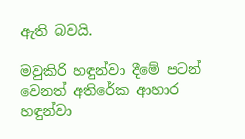ඇති බවයි.

මවුකිරි හඳුන්වා දීමේ පටන් වෙනත් අතිරේක ආහාර හඳුන්වා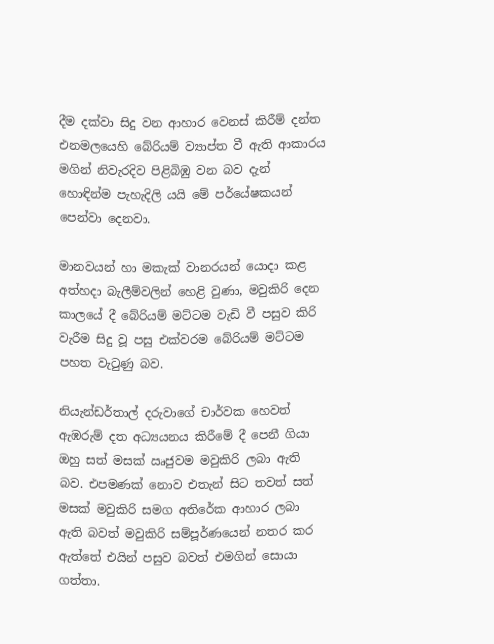දීම දක්වා සිදු වන ආහාර වෙනස් කිරීම් දන්ත එනමලයෙහි බේරියම් ව්‍යාප්ත වී ඇති ආකාරය මගින් නිවැරදිව පිළිබිඹු වන බව දැන් හොඳින්ම පැහැදිලි යයි මේ පර්යේෂකයන් පෙන්වා දෙනවා.

මානවයන් හා මකැක් වානරයන් යොදා කළ අත්හදා බැලීම්වලින් හෙළි වුණා, මවුකිරි දෙන කාලයේ දී බේරියම් මට්ටම වැඩි වී පසුව කිරි වැරීම සිදු වූ පසු එක්වරම බේරියම් මට්ටම පහත වැටුණු බව.

නියැන්ඩර්තාල් දරුවාගේ චාර්වක හෙවත් ඇඹරුම් දත අධ්‍යයනය කිරීමේ දී පෙනී ගියා ඔහු සත් මසක් ඍජුවම මවුකිරි ලබා ඇති බව. එපමණක් නොව එතැන් සිට තවත් සත් මසක් මවුකිරි සමග අතිරේක ආහාර ලබා ඇති බවත් මවුකිරි සම්පූර්ණයෙන් නතර කර ඇත්තේ එයින් පසුව බවත් එමගින් සොයා ගත්තා.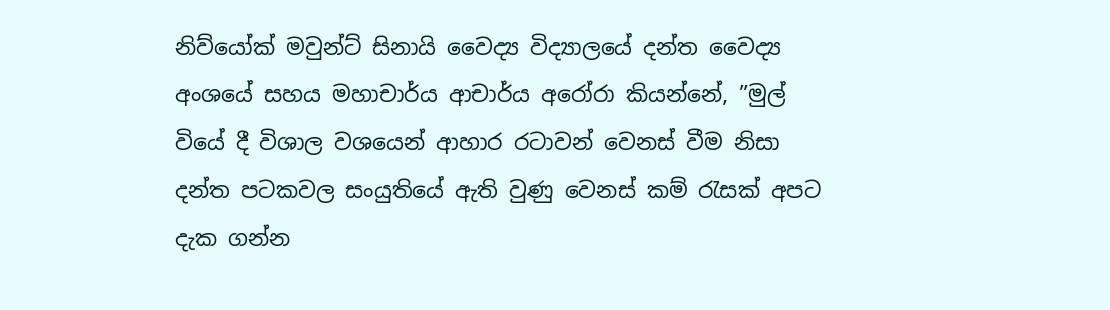නිව්යෝක් මවුන්ට් සිනායි වෛද්‍ය විද්‍යාලයේ දන්ත වෛද්‍ය අංශයේ සහය මහාචාර්ය ආචාර්ය අරෝරා කියන්නේ, ”මුල් වියේ දී විශාල වශයෙන් ආහාර රටාවන් වෙනස් වීම නිසා දන්ත පටකවල සංයුතියේ ඇති වුණු වෙනස් කම් රැසක් අපට දැක ගන්න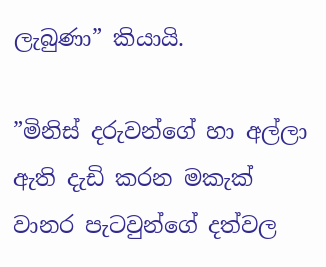ලැබුණා” කියායි.

”මිනිස් දරුවන්ගේ හා අල්ලා ඇති දැඩි කරන මකැක් වානර පැටවුන්ගේ දත්වල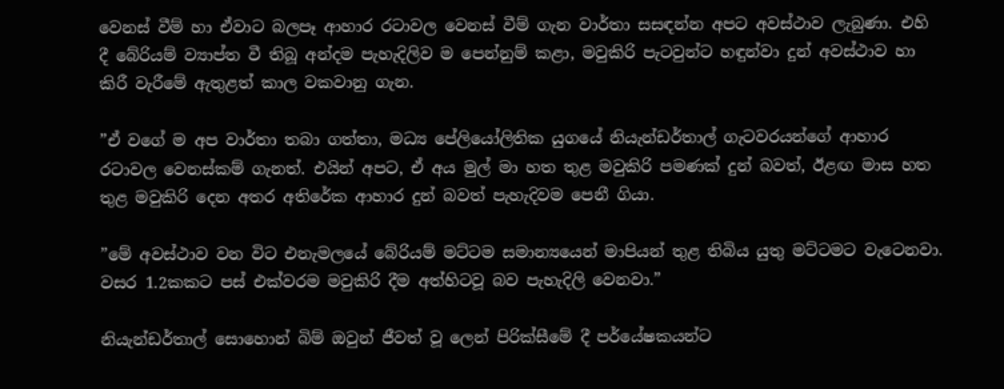වෙනස් වීම් හා ඒවාට බලපෑ ආහාර රටාවල වෙනස් වීම් ගැන වාර්තා සසඳන්න අපට අවස්ථාව ලැබුණා. එහි දී බේරියම් ව්‍යාප්ත වී තිබූ අන්දම පැහැදිලිව ම පෙන්නුම් කළා, මවුකිරි පැටවුන්ට හඳුන්වා දුන් අවස්ථාව හා කිරී වැරීමේ ඇතුළත් කාල වකවානු ගැන.

”ඒ වගේ ම අප වාර්තා තබා ගත්තා, මධ්‍ය පේලියෝලිතික යුගයේ නියැන්ඩර්තාල් ගැටවරයන්ගේ ආහාර රටාවල වෙනස්කම් ගැනත්. එයින් අපට, ඒ අය මුල් මා හත තුළ මවුකිරි පමණක් දුන් බවත්, ඊළඟ මාස හත තුළ මවුකිරි දෙන අතර අතිරේක ආහාර දුන් බවත් පැහැදිවම පෙනී ගියා.

”මේ අවස්ථාව වන විට එනැමලයේ බේරියම් මට්ටම සමාන්‍යයෙන් මාපියන් තුළ තිබිය යුතු මට්ටමට වැටෙනවා. වසර 1.2කකට පස් එක්වරම මවුකිරි දීම අත්හිටවූ බව පැහැදිලි වෙනවා.”

නියැන්ඩර්තාල් සොහොන් බිම් ඔවුන් ජීවත් වූ ලෙන් පිරික්සීමේ දී පර්යේෂකයන්ට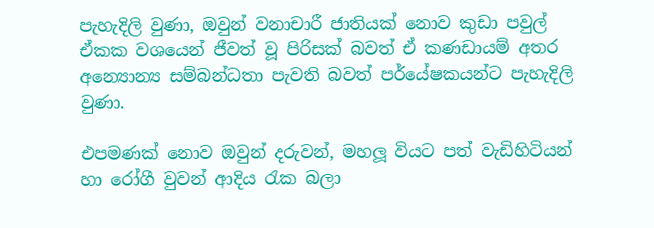පැහැදිලි වුණා, ඔවුන් වනාචාරී ජාතියක් නොව කුඩා පවුල් ඒකක වශයෙන් ජීවත් වූ පිරිසක් බවත් ඒ කණඩායම් අතර අන්‍යොන්‍ය සම්බන්ධතා පැවති බවත් පර්යේෂකයන්ට පැහැදිලි වුණා.

එපමණක් නොව ඔවුන් දරුවන්, මහලූ වියට පත් වැඩිහිටියන් හා රෝගී වුවන් ආදිය රැක බලා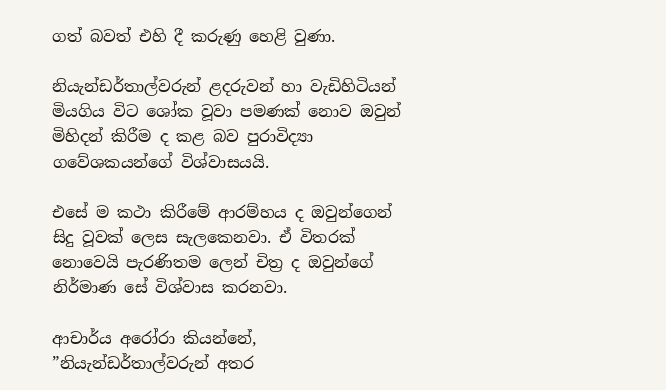ගත් බවත් එහි දී කරුණු හෙළි වුණා.

නියැන්ඩර්තාල්වරුන් ළදරුවන් හා වැඩිහිටියන් මියගිය විට ශෝක වූවා පමණක් නොව ඔවුන් මිහිදන් කිරීම ද කළ බව පුරාවිද්‍යා ගවේශකයන්ගේ විශ්වාසයයි.

එසේ ම කථා කිරීමේ ආරම්හය ද ඔවුන්ගෙන් සිදු වූවක් ලෙස සැලකෙනවා. ඒ විතරක් නොවෙයි පැරණිතම ලෙන් චිත්‍ර ද ඔවුන්ගේ නිර්මාණ සේ විශ්වාස කරනවා.

ආචාර්ය අරෝරා කියන්නේ, ”නියැන්ඩර්තාල්වරුන් අතර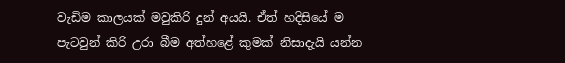වැඩිම කාලයක් මවුකිරි දුන් අයයි. ඒත් හදිසියේ ම පැටවුන් කිරි උරා බීම අත්හළේ කුමක් නිසාදැයි යන්න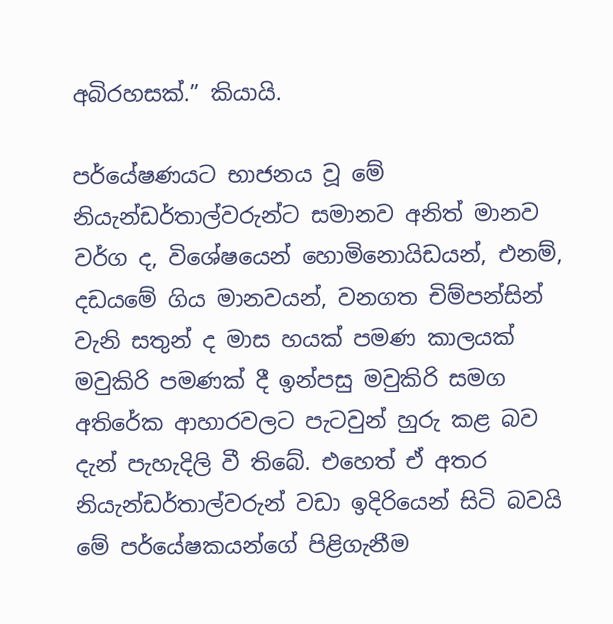අබිරහසක්.” කියායි.

පර්යේෂණයට භාජනය වූ මේ නියැන්ඩර්තාල්වරුන්ට සමානව අනිත් මානව වර්ග ද, විශේෂයෙන් හොමිනොයිඩයන්, එනම්, දඩයමේ ගිය මානවයන්, වනගත චිම්පන්සින් වැනි සතුන් ද මාස හයක් පමණ කාලයක් මවුකිරි පමණක් දී ඉන්පසු මවුකිරි සමග අතිරේක ආහාරවලට පැටවුන් හුරු කළ බව දැන් පැහැදිලි වී තිබේ. එහෙත් ඒ අතර නියැන්ඩර්තාල්වරුන් වඩා ඉදිරියෙන් සිටි බවයි මේ පර්යේෂකයන්ගේ පිළිගැනීම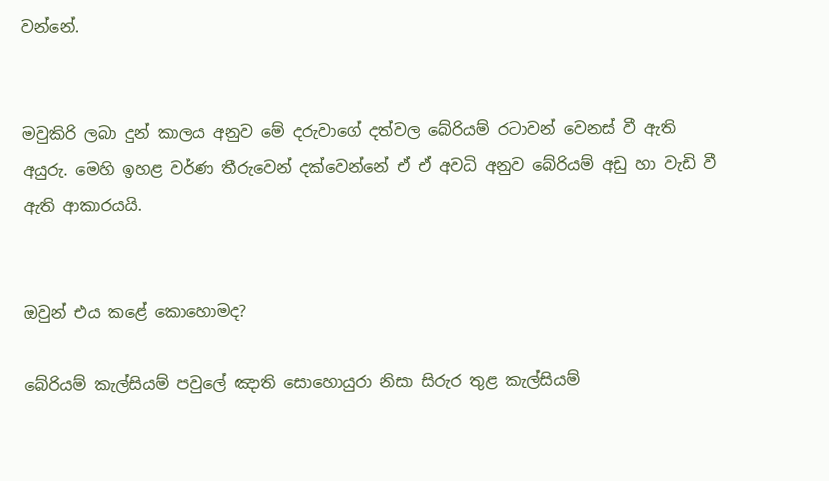වන්නේ.


මවුකිරි ලබා දුන් කාලය අනුව මේ දරුවාගේ දත්වල බේරියම් රටාවන් වෙනස් වී ඇති අයුරු. මෙහි ඉහළ වර්ණ තීරුවෙන් දක්වෙන්නේ ඒ ඒ අවධි අනුව බේරියම් අඩු හා වැඩි වී ඇති ආකාරයයි.


ඔවුන් එය කළේ කොහොමද?

බේරියම් කැල්සියම් පවුලේ ඤාති සොහොයුරා නිසා සිරුර තුළ කැල්සියම්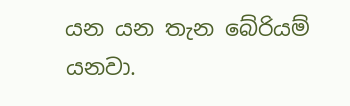යන යන තැන බේරියම් යනවා.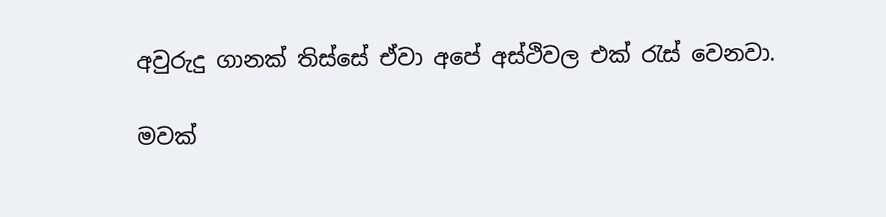අවුරුදු ගානක් තිස්සේ ඒවා අපේ අස්ථිවල එක් රැස් වෙනවා.

මවක්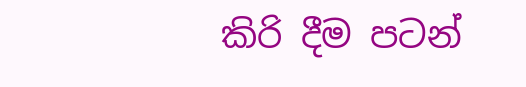කිරි දීම පටන්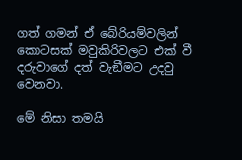ගත් ගමන් ඒ බේරියම්වලින් කොටසක් මවුකිරිවලට එක් වී දරුවාගේ දත් වැඞීමට උදවු වෙනවා.

මේ නිසා තමයි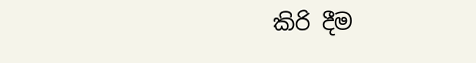කිරි දීම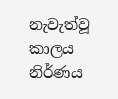නැවැත්වූ කාලය නිර්ණය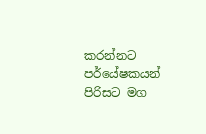කරන්නට පර්යේෂකයන් පිරිසට මග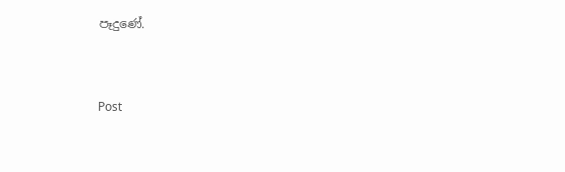පෑදුණේ.


Post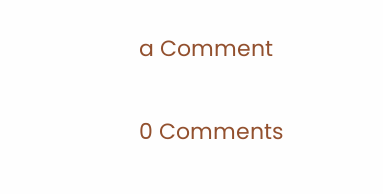a Comment

0 Comments